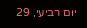יום רביעי, 29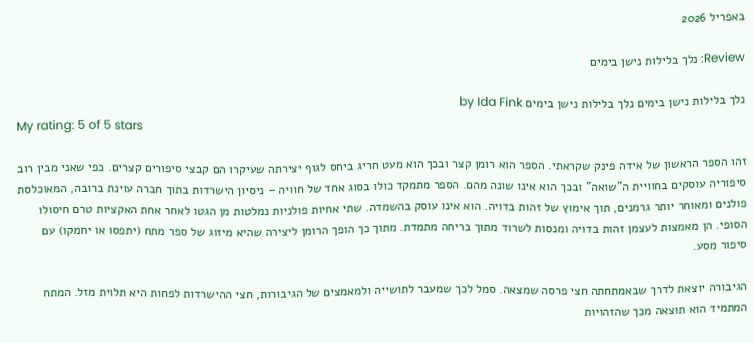באפריל 2026

Review: נלך בלילות נישן בימים

נלך בלילות נישן בימים נלך בלילות נישן בימים by Ida Fink
My rating: 5 of 5 stars

זהו הספר הראשון של אידה פינק שקראתי. הספר הוא רומן קצר ובכך הוא מעט חריג ביחס לגוף יצירתה שעיקרו הם קבצי סיפורים קצרים. כפי שאני מבין רוב סיפוריה עוסקים בחוויית ה"שואה" ובכך הוא אינו שונה מהם. הספר מתמקד כולו בסוג אחד של חוויה – ניסיון הישרדות בתוך חברה עוינת ברובה, המאוכלסת פולנים ומאוחר יותר גרמנים, תוך אימוץ של זהות בדויה. הוא אינו עוסק בהשמדה. שתי אחיות פולניות נמלטות מן הגטו לאחר אחת האקציות טרם חיסולו הסופי. הן מאמצות לעצמן זהות בדויה ומנסות לשרוד מתוך בריחה מתמדת. מתוך כך הופך הרומן ליצירה שהיא מיזוג של ספר מתח (יתפסו או יחמקו) עם סיפור מסע.

הגיבורה יוצאת לדרך שבאמתחתה חצי פרסה שמצאה. סמל לכך שמעבר לתושייה ולמאמצים של הגיבורות, חצי ההישרדות לפחות היא תלוית מזל. המתח המתמיד הוא תוצאה מכך שהזהויות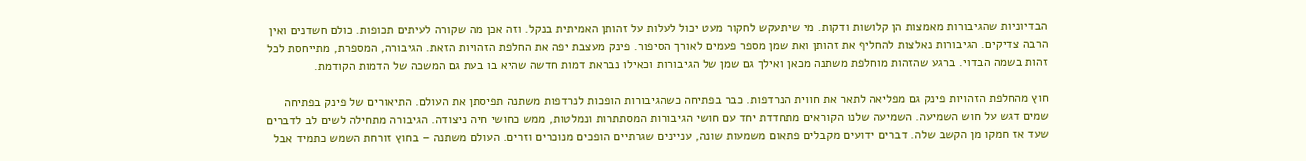הבדיוניות שהגיבורות מאמצות הן קלושות ודקות. מי שיתעקש לחקור מעט יכול לעלות על זהותן האמיתית בנקל. וזה אכן מה שקורה לעיתים תכופות. כולם חשדנים ואין הרבה צדיקים. הגיבורות נאלצות להחליף את זהותן ואת שמן מספר פעמים לאורך הסיפור. פינק מעצבת יפה את החלפת הזהויות הזאת. הגיבורה, המספרת, מתייחסת לכל זהות בשמה הבדוי. ברגע שהזהות מוחלפת משתנה מכאן ואילך גם שמן של הגיבורות וכאילו נבראת דמות חדשה שהיא בו בעת גם המשכה של הדמות הקודמת.

חוץ מהחלפת הזהויות פינק גם מפליאה לתאר את חווית הנרדפות. כבר בפתיחה כשהגיבורות הופכות לנרדפות משתנה תפיסתן את העולם. התיאורים של פינק בפתיחה שמים דגש על חוש השמיעה. השמיעה שלנו הקוראים מתחדדת יחד עם חושי הגיבורות המסתתרות ונמלטות, ממש כחושי חיה ניצודה. הגיבורה מתחילה לשים לב לדברים שעד אז חמקו מן הקשב שלה. דברים ידועים מקבלים פתאום משמעות שונה, עניינים שגרתיים הופכים מנוכרים וזרים. העולם משתנה – בחוץ זורחת השמש כתמיד אבל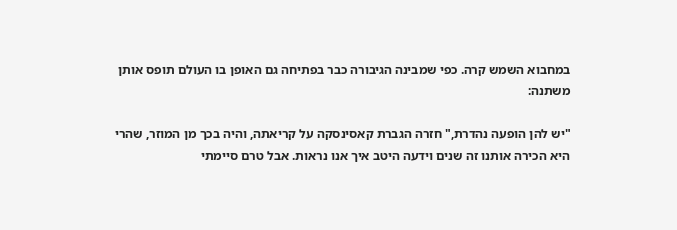במחבוא השמש קרה. כפי שמבינה הגיבורה כבר בפתיחה גם האופן בו העולם תופס אותן משתנה:

"יש להן הופעה נהדרת," חזרה הגברת קאסינסקה על קריאתה, והיה בכך מן המוזר, שהרי היא הכירה אותנו זה שנים וידעה היטב איך אנו נראות. אבל טרם סיימתי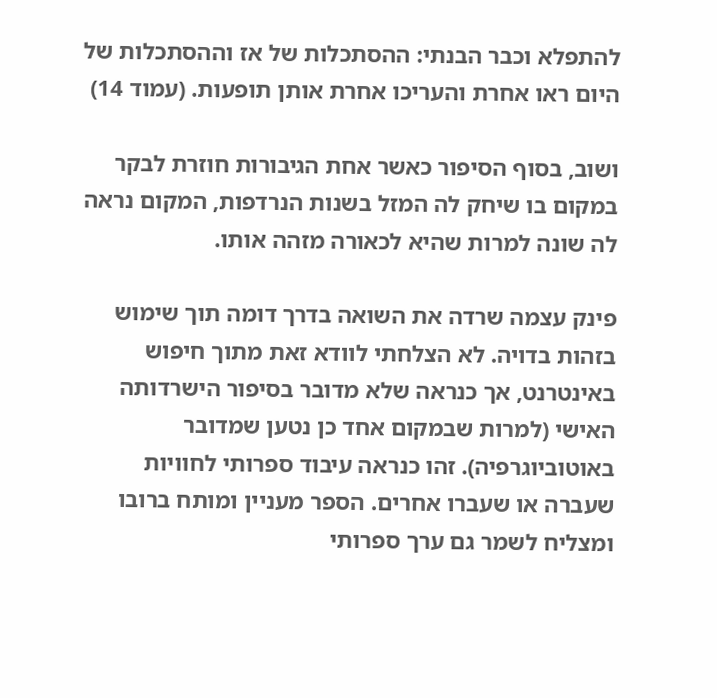להתפלא וכבר הבנתי: ההסתכלות של אז וההסתכלות של היום ראו אחרת והעריכו אחרת אותן תופעות. (עמוד 14)

ושוב, בסוף הסיפור כאשר אחת הגיבורות חוזרת לבקר במקום בו שיחק לה המזל בשנות הנרדפות, המקום נראה לה שונה למרות שהיא לכאורה מזהה אותו.

פינק עצמה שרדה את השואה בדרך דומה תוך שימוש בזהות בדויה. לא הצלחתי לוודא זאת מתוך חיפוש באינטרנט, אך כנראה שלא מדובר בסיפור הישרדותה האישי (למרות שבמקום אחד כן נטען שמדובר באוטוביוגרפיה). זהו כנראה עיבוד ספרותי לחוויות שעברה או שעברו אחרים. הספר מעניין ומותח ברובו ומצליח לשמר גם ערך ספרותי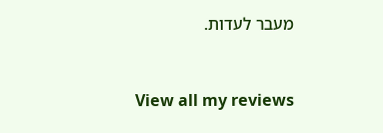מעבר לעדות.



View all my reviews